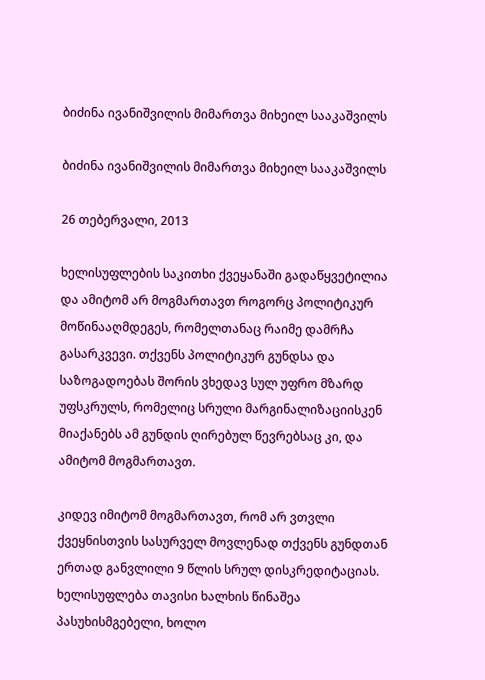ბიძინა ივანიშვილის მიმართვა მიხეილ სააკაშვილს

ბიძინა ივანიშვილის მიმართვა მიხეილ სააკაშვილს

26 თებერვალი, 2013

ხელისუფლების საკითხი ქვეყანაში გადაწყვეტილია და ამიტომ არ მოგმართავთ როგორც პოლიტიკურ მოწინააღმდეგეს, რომელთანაც რაიმე დამრჩა გასარკვევი. თქვენს პოლიტიკურ გუნდსა და საზოგადოებას შორის ვხედავ სულ უფრო მზარდ უფსკრულს, რომელიც სრული მარგინალიზაციისკენ მიაქანებს ამ გუნდის ღირებულ წევრებსაც კი, და ამიტომ მოგმართავთ.

კიდევ იმიტომ მოგმართავთ, რომ არ ვთვლი ქვეყნისთვის სასურველ მოვლენად თქვენს გუნდთან ერთად განვლილი 9 წლის სრულ დისკრედიტაციას. ხელისუფლება თავისი ხალხის წინაშეა პასუხისმგებელი, ხოლო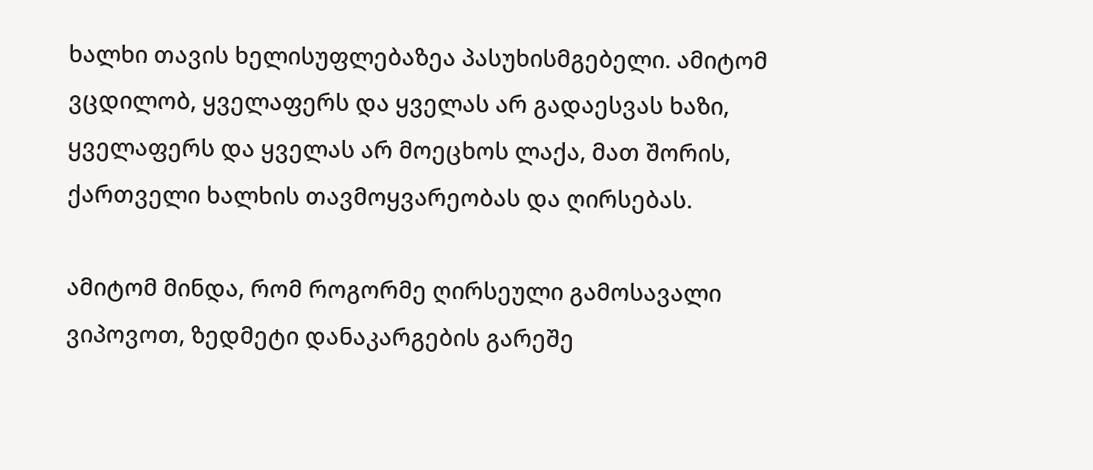ხალხი თავის ხელისუფლებაზეა პასუხისმგებელი. ამიტომ ვცდილობ, ყველაფერს და ყველას არ გადაესვას ხაზი, ყველაფერს და ყველას არ მოეცხოს ლაქა, მათ შორის, ქართველი ხალხის თავმოყვარეობას და ღირსებას.

ამიტომ მინდა, რომ როგორმე ღირსეული გამოსავალი ვიპოვოთ, ზედმეტი დანაკარგების გარეშე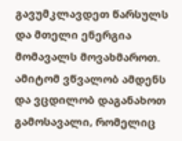გავუმკლავდეთ წარსულს და მთელი ენერგია მომავალს მოვახმაროთ. ამიტომ ვწვალობ ამდენს და ვცდილობ დაგანახოთ გამოსავალი, რომელიც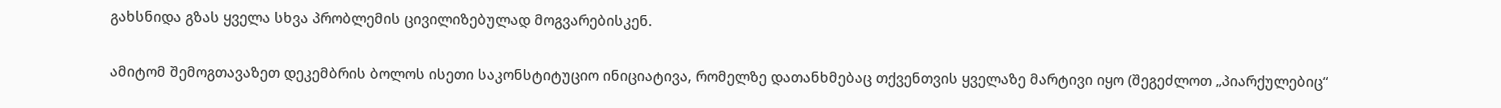გახსნიდა გზას ყველა სხვა პრობლემის ცივილიზებულად მოგვარებისკენ.

ამიტომ შემოგთავაზეთ დეკემბრის ბოლოს ისეთი საკონსტიტუციო ინიციატივა, რომელზე დათანხმებაც თქვენთვის ყველაზე მარტივი იყო (შეგეძლოთ „პიარქულებიც“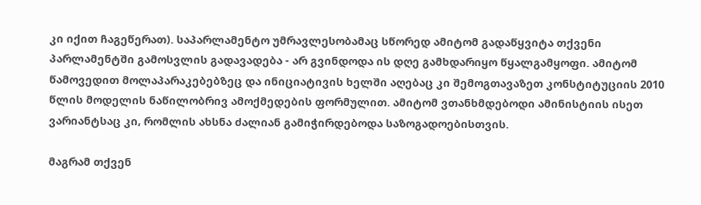კი იქით ჩაგეწერათ). საპარლამენტო უმრავლესობამაც სწორედ ამიტომ გადაწყვიტა თქვენი პარლამენტში გამოსვლის გადავადება - არ გვინდოდა ის დღე გამხდარიყო წყალგამყოფი. ამიტომ წამოვედით მოლაპარაკებებზეც და ინიციატივის ხელში აღებაც კი შემოგთავაზეთ კონსტიტუციის 2010 წლის მოდელის ნაწილობრივ ამოქმედების ფორმულით. ამიტომ ვთანხმდებოდი ამინისტიის ისეთ ვარიანტსაც კი, რომლის ახსნა ძალიან გამიჭირდებოდა საზოგადოებისთვის.

მაგრამ თქვენ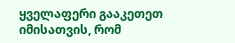ყველაფერი გააკეთეთ იმისათვის, რომ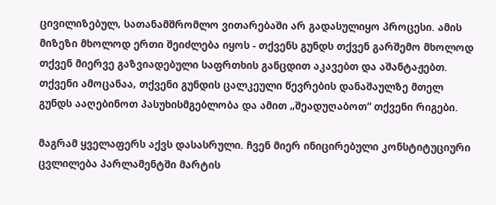ცივილიზებულ, სათანამშრომლო ვითარებაში არ გადასულიყო პროცესი. ამის მიზეზი მხოლოდ ერთი შეიძლება იყოს - თქვენს გუნდს თქვენ გარშემო მხოლოდ თქვენ მიერვე გაზვიადებული საფრთხის განცდით აკავებთ და აშანტაჟებთ. თქვენი ამოცანაა, თქვენი გუნდის ცალკეული წევრების დანაშაულზე მთელ გუნდს ააღებინოთ პასუხისმგებლობა და ამით „შეადუღაბოთ“ თქვენი რიგები.

მაგრამ ყველაფერს აქვს დასასრული. ჩვენ მიერ ინიცირებული კონსტიტუციური ცვლილება პარლამენტში მარტის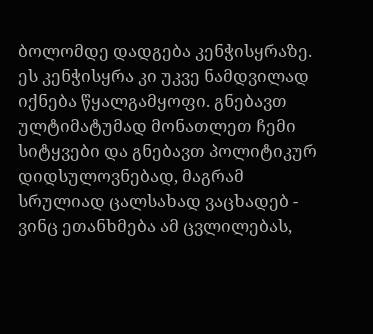ბოლომდე დადგება კენჭისყრაზე. ეს კენჭისყრა კი უკვე ნამდვილად იქნება წყალგამყოფი. გნებავთ ულტიმატუმად მონათლეთ ჩემი სიტყვები და გნებავთ პოლიტიკურ დიდსულოვნებად, მაგრამ სრულიად ცალსახად ვაცხადებ - ვინც ეთანხმება ამ ცვლილებას,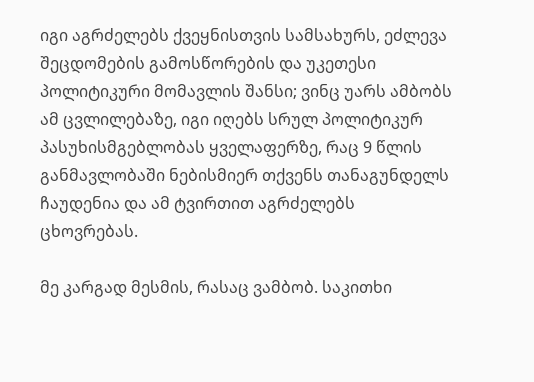იგი აგრძელებს ქვეყნისთვის სამსახურს, ეძლევა შეცდომების გამოსწორების და უკეთესი პოლიტიკური მომავლის შანსი; ვინც უარს ამბობს ამ ცვლილებაზე, იგი იღებს სრულ პოლიტიკურ პასუხისმგებლობას ყველაფერზე, რაც 9 წლის განმავლობაში ნებისმიერ თქვენს თანაგუნდელს ჩაუდენია და ამ ტვირთით აგრძელებს ცხოვრებას.

მე კარგად მესმის, რასაც ვამბობ. საკითხი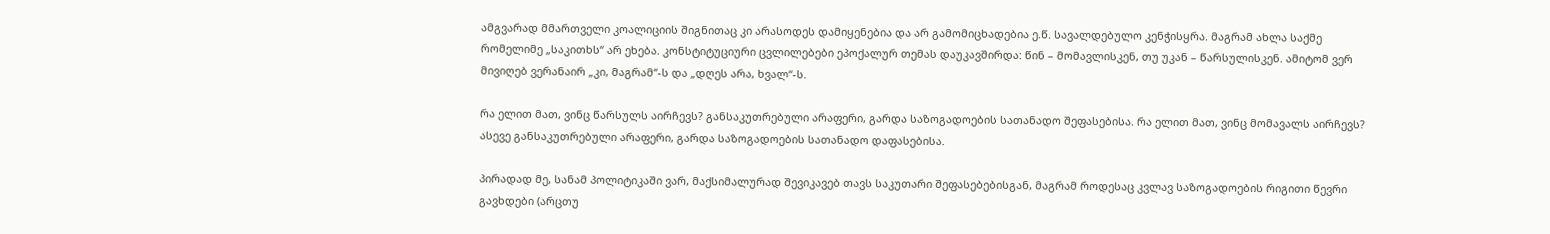ამგვარად მმართველი კოალიციის შიგნითაც კი არასოდეს დამიყენებია და არ გამომიცხადებია ე.წ. სავალდებულო კენჭისყრა. მაგრამ ახლა საქმე რომელიმე „საკითხს“ არ ეხება. კონსტიტუციური ცვლილებები ეპოქალურ თემას დაუკავშირდა: წინ – მომავლისკენ, თუ უკან – წარსულისკენ. ამიტომ ვერ მივიღებ ვერანაირ „კი, მაგრამ“-ს და „დღეს არა, ხვალ“-ს.

რა ელით მათ, ვინც წარსულს აირჩევს? განსაკუთრებული არაფერი, გარდა საზოგადოების სათანადო შეფასებისა. რა ელით მათ, ვინც მომავალს აირჩევს? ასევე განსაკუთრებული არაფერი, გარდა საზოგადოების სათანადო დაფასებისა.

პირადად მე, სანამ პოლიტიკაში ვარ, მაქსიმალურად შევიკავებ თავს საკუთარი შეფასებებისგან, მაგრამ როდესაც კვლავ საზოგადოების რიგითი წევრი გავხდები (არცთუ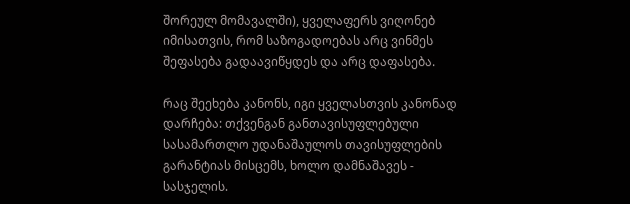შორეულ მომავალში), ყველაფერს ვიღონებ იმისათვის, რომ საზოგადოებას არც ვინმეს შეფასება გადაავიწყდეს და არც დაფასება.

რაც შეეხება კანონს, იგი ყველასთვის კანონად დარჩება: თქვენგან განთავისუფლებული სასამართლო უდანაშაულოს თავისუფლების გარანტიას მისცემს, ხოლო დამნაშავეს - სასჯელის.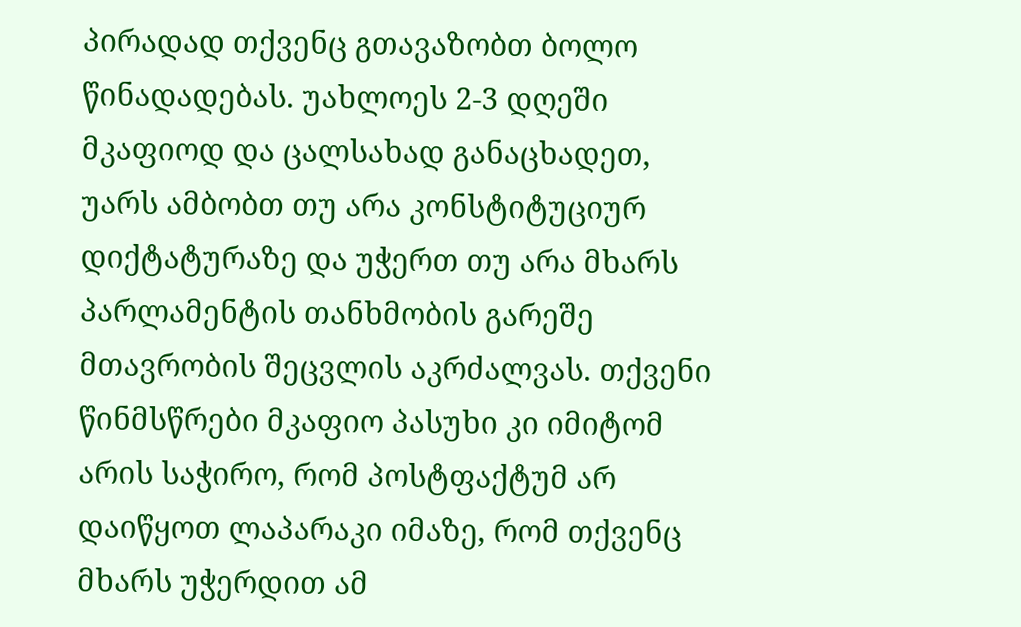პირადად თქვენც გთავაზობთ ბოლო წინადადებას. უახლოეს 2-3 დღეში მკაფიოდ და ცალსახად განაცხადეთ, უარს ამბობთ თუ არა კონსტიტუციურ დიქტატურაზე და უჭერთ თუ არა მხარს პარლამენტის თანხმობის გარეშე მთავრობის შეცვლის აკრძალვას. თქვენი წინმსწრები მკაფიო პასუხი კი იმიტომ არის საჭირო, რომ პოსტფაქტუმ არ დაიწყოთ ლაპარაკი იმაზე, რომ თქვენც მხარს უჭერდით ამ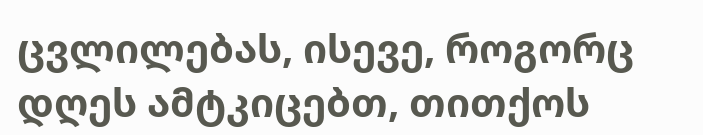ცვლილებას, ისევე, როგორც დღეს ამტკიცებთ, თითქოს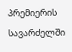პრემიერის სავარძელში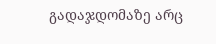გადაჯდომაზე არც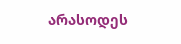არასოდეს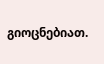გიოცნებიათ.